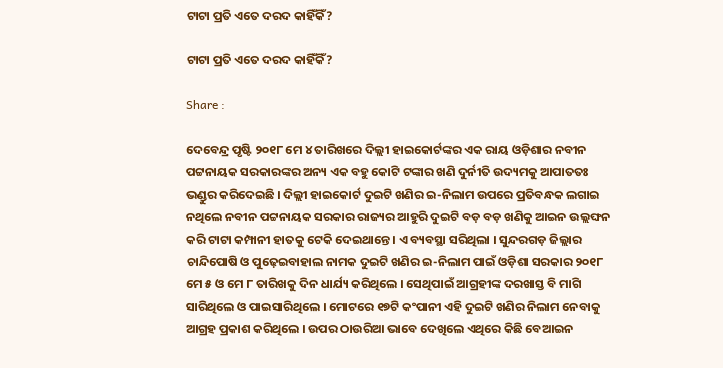ଟାଟା ପ୍ରତି ଏତେ ଦରଦ କାହିଁକିଁ?

ଟାଟା ପ୍ରତି ଏତେ ଦରଦ କାହିଁକିଁ?

Share :

ଦେବେନ୍ଦ୍ର ପୃଷ୍ଟି ୨୦୧୮ ମେ ୪ ତାରିଖରେ ଦିଲ୍ଲୀ ହାଇକୋର୍ଟଙ୍କର ଏକ ରାୟ ଓଡ଼ିଶାର ନବୀନ ପଟ୍ଟନାୟକ ସରକାରଙ୍କର ଅନ୍ୟ ଏକ ବହୁ କୋଟି ଟଙ୍କାର ଖଣି ଦୁର୍ନୀତି ଉଦ୍ୟମକୁ ଆପାତତଃ ଭଣ୍ଡୁର କରିଦେଇଛି । ଦିଲ୍ଲୀ ହାଇକୋର୍ଟ ଦୁଇଟି ଖଣିର ଇ-ନିଲାମ ଉପରେ ପ୍ରତିବନ୍ଧକ ଲଗାଇ ନଥିଲେ ନବୀନ ପଟ୍ଟନାୟକ ସରକାର ରାଜ୍ୟର ଆହୁରି ଦୁଇଟି ବଡ଼ ବଡ଼ ଖଣିକୁ ଆଇନ ଉଲ୍ଲଙ୍ଘନ କରି ଟାଟା କମ୍ପାନୀ ହାତକୁ ଟେକି ଦେଇଥାନ୍ତେ । ଏ ବ୍ୟବସ୍ଥା ସରିଥିଲା । ସୁନ୍ଦରଗଡ଼ ଜିଲ୍ଲାର ଚାନ୍ଦିପୋଷି ଓ ପୁଢ଼େଇବାହାଲ ନାମକ ଦୁଇଟି ଖଣିର ଇ-ନିଲାମ ପାଇଁ ଓଡ଼ିଶା ସରକାର ୨୦୧୮ ମେ ୫ ଓ ମେ ୮ ତାରିଖକୁ ଦିନ ଧାର୍ଯ୍ୟ କରିଥିଲେ । ସେଥିପାଇଁ ଆଗ୍ରହୀଙ୍କ ଦରଖାସ୍ତ ବି ମାଗି ସାରିଥିଲେ ଓ ପାଇସାରିଥିଲେ । ମୋଟରେ ୧୭ଟି କଂପାନୀ ଏହି ଦୁଇଟି ଖଣିର ନିଲାମ ନେବାକୁ ଆଗ୍ରହ ପ୍ରକାଶ କରିଥିଲେ । ଉପର ଠାଉରିଆ ଭାବେ ଦେଖିଲେ ଏଥିରେ କିଛି ବେଆଇନ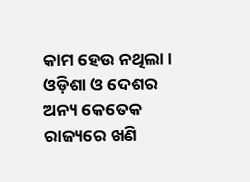କାମ ହେଉ ନଥିଲା । ଓଡ଼ିଶା ଓ ଦେଶର ଅନ୍ୟ କେତେକ ରାଜ୍ୟରେ ଖଣି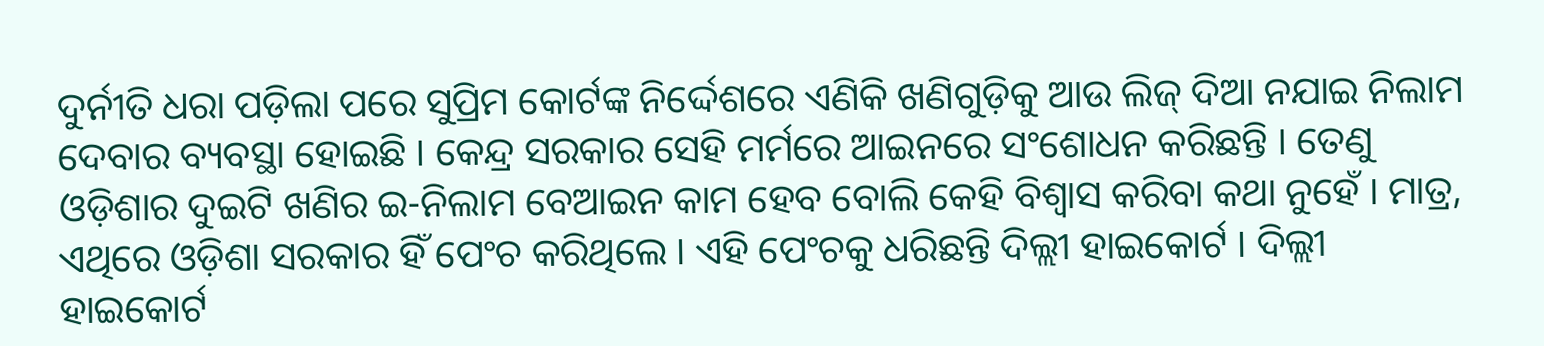ଦୁର୍ନୀତି ଧରା ପଡ଼ିଲା ପରେ ସୁପ୍ରିମ କୋର୍ଟଙ୍କ ନିର୍ଦ୍ଦେଶରେ ଏଣିକି ଖଣିଗୁଡ଼ିକୁ ଆଉ ଲିଜ୍ ଦିଆ ନଯାଇ ନିଲାମ ଦେବାର ବ୍ୟବସ୍ଥା ହୋଇଛି । କେନ୍ଦ୍ର ସରକାର ସେହି ମର୍ମରେ ଆଇନରେ ସଂଶୋଧନ କରିଛନ୍ତି । ତେଣୁ ଓଡ଼ିଶାର ଦୁଇଟି ଖଣିର ଇ-ନିଲାମ ବେଆଇନ କାମ ହେବ ବୋଲି କେହି ବିଶ୍ୱାସ କରିବା କଥା ନୁହେଁ । ମାତ୍ର, ଏଥିରେ ଓଡ଼ିଶା ସରକାର ହିଁ ପେଂଚ କରିଥିଲେ । ଏହି ପେଂଚକୁ ଧରିଛନ୍ତି ଦିଲ୍ଲୀ ହାଇକୋର୍ଟ । ଦିଲ୍ଲୀ ହାଇକୋର୍ଟ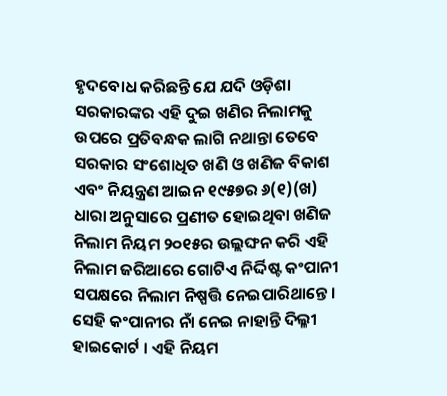ହୃଦବୋଧ କରିଛନ୍ତି ଯେ ଯଦି ଓଡ଼ିଶା ସରକାରଙ୍କର ଏହି ଦୁଇ ଖଣିର ନିଲାମକୁ ଉପରେ ପ୍ରତିବନ୍ଧକ ଲାଗି ନଥାନ୍ତା ତେବେ ସରକାର ସଂଶୋଧିତ ଖଣି ଓ ଖଣିଜ ବିକାଶ ଏବଂ ନିୟନ୍ତ୍ରଣ ଆଇନ ୧୯୫୭ର ୬(୧)(ଖ) ଧାରା ଅନୁସାରେ ପ୍ରଣୀତ ହୋଇଥିବା ଖଣିଜ ନିଲାମ ନିୟମ ୨୦୧୫ର ଉଲ୍ଲଙ୍ଘନ କରି ଏହି ନିଲାମ ଜରିଆରେ ଗୋଟିଏ ନିର୍ଦ୍ଦିଷ୍ଟ କଂପାନୀ ସପକ୍ଷରେ ନିଲାମ ନିଷ୍ପତ୍ତି ନେଇପାରିଥାନ୍ତେ । ସେହି କଂପାନୀର ନାଁ ନେଇ ନାହାନ୍ତି ଦିଲ୍ଳୀ ହାଇକୋର୍ଟ । ଏହି ନିୟମ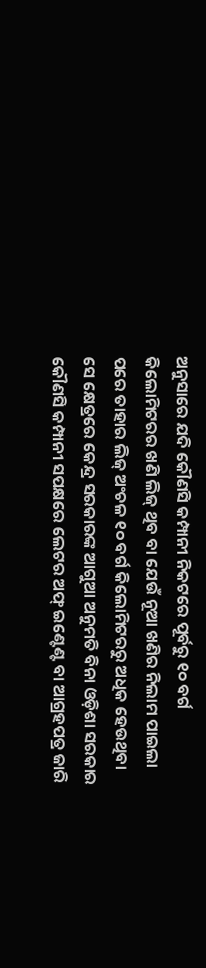ଅନୁସାରେ ଯଦି କୌଣସି କମ୍ପାନୀ ନିକଟରେ ପୂର୍ବରୁ ୧୦ ବର୍ଗ କିଲୋମିଟରର ଖଣି ଲିଜ୍ ଥିବ ବା ଯେଉଁ ନୂଆ ଖଣିର ନିଲାମ ପାଇଲା ପରେ ତାହାର ଲିଜ୍ ଅଂଚଳ ୧୦ ବର୍ଗ କିଲୋମିଟରରୁ ଅଧିକ ହେଉଥିବା ସେ କ୍ଷେତ୍ରରେ କେନ୍ଦ୍ର ସରକାରଙ୍କ ଆଗୁଆ ଅନୁମତି ବିନା ଓଡ଼ିଶା ସରକାର କୌଣସି କମ୍ପାନୀ ସପକ୍ଷରେ ଲେଟର ଅଫ୍ ଇଣ୍ଟେଣ୍ଟ ବା ଆଗ୍ରହପତ୍ର ଜାରି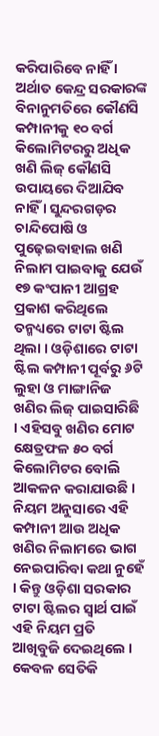କରିପାରିବେ ନାହିଁ । ଅର୍ଥାତ କେନ୍ଦ୍ର ସରକାରଙ୍କ ବିନାନୁମତିରେ କୌଣସି କମ୍ପାନୀକୁ ୧୦ ବର୍ଗ କିଲୋମିଟରରୁ ଅଧିକ ଖଣି ଲିଜ୍ କୌଣସି ଉପାୟରେ ଦିଆଯିବ ନାହିଁ । ସୁନ୍ଦରଗଡ଼ର ଚାନ୍ଦିପୋଷି ଓ ପୁଢ଼େଇବାହାଲ ଖଣି ନିଲାମ ପାଇବାକୁ ଯେଉଁ ୧୭ କଂପାନୀ ଆଗ୍ରହ ପ୍ରକାଶ କରିଥିଲେ ତନ୍ମଧ୍ୟରେ ଟାଟା ଷ୍ଟିଲ ଥିଲା । ଓଡ଼ିଶାରେ ଟାଟା ଷ୍ଟିଲ କମ୍ପାନୀ ପୂର୍ବରୁ ୬ଟି ଲୁହା ଓ ମାଙ୍ଗାନିଜ ଖଣିର ଲିଜ୍ ପାଇସାରିଛି । ଏହିସବୁ ଖଣିର ମୋଟ କ୍ଷେତ୍ରଫଳ ୫୦ ବର୍ଗ କିଲୋମିଟର ବୋଲି ଆକଳନ କରାଯାଉଛି । ନିୟମ ଅନୁସାରେ ଏହି କମ୍ପାନୀ ଆଉ ଅଧିକ ଖଣିର ନିଲାମରେ ଭାଗ ନେଇପାରିବା କଥା ନୁହେଁ । କିନ୍ତୁ ଓଡ଼ିଶା ସରକାର ଟାଟା ଷ୍ଟିଲର ସ୍ୱାର୍ଥ ପାଇଁ ଏହି ନିୟମ ପ୍ରତି ଆଖିବୁଜି ଦେଇଥିଲେ । କେବଳ ସେତିକି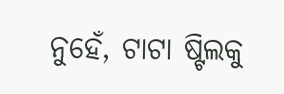ନୁହେଁ, ଟାଟା ଷ୍ଟିଲକୁ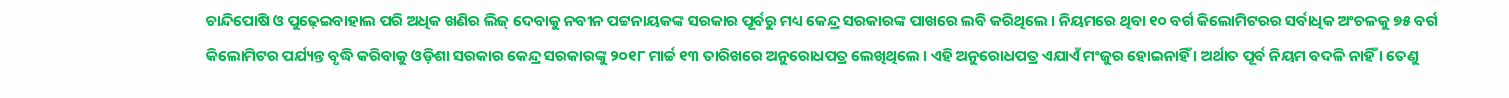ଚାନ୍ଦିପୋଷି ଓ ପୁଢ଼େଇବାହାଲ ପରି ଅଧିକ ଖଣିର ଲିଜ୍ ଦେବାକୁ ନବୀନ ପଟ୍ଟନାୟକଙ୍କ ସରକାର ପୂର୍ବରୁ ମଧ୍ୟ କେନ୍ଦ୍ର ସରକାରଙ୍କ ପାଖରେ ଲବି କରିଥିଲେ । ନିୟମରେ ଥିବା ୧୦ ବର୍ଗ କିଲୋମିଟରର ସର୍ବାଧିକ ଅଂଚଳକୁ ୭୫ ବର୍ଗ କିଲୋମିଟର ପର୍ଯ୍ୟନ୍ତ ବୃଦ୍ଧି କରିବାକୁ ଓଡ଼ିଶା ସରକାର କେନ୍ଦ୍ର ସରକାରଙ୍କୁ ୨୦୧୮ ମାର୍ଚ୍ଚ ୧୩ ତାରିଖରେ ଅନୁରୋଧପତ୍ର ଲେଖିଥିଲେ । ଏହି ଅନୁରୋଧପତ୍ର ଏଯାଏଁ ମଂଜୁର ହୋଇନାହିଁ । ଅର୍ଥାତ ପୂର୍ବ ନିୟମ ବଦଳି ନାହିଁ । ତେଣୁ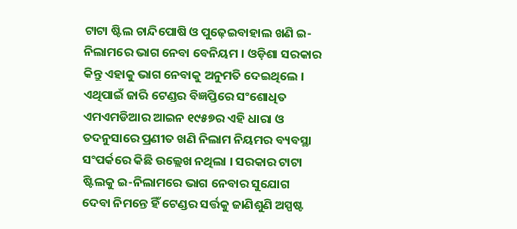ଟାଟା ଷ୍ଟିଲ ଚାନ୍ଦିପୋଷି ଓ ପୁଢ଼େଇବାହାଲ ଖଣି ଇ-ନିଲାମରେ ଭାଗ ନେବା ବେନିୟମ । ଓଡ଼ିଶା ସରକାର କିନ୍ତୁ ଏହାକୁ ଭାଗ ନେବାକୁ ଅନୁମତି ଦେଇଥିଲେ । ଏଥିପାଇଁ ଜାରି ଟେଣ୍ଡର ବିଜ୍ଞପ୍ତିରେ ସଂଶୋଧିତ ଏମଏମଡିଆର ଆଇନ ୧୯୫୭ର ଏହି ଧାରା ଓ ତଦନୁସାରେ ପ୍ରଣୀତ ଖଣି ନିଲାମ ନିୟମର ବ୍ୟବସ୍ଥା ସଂପର୍କରେ କିଛି ଉଲ୍ଲେଖ ନଥିଲା । ସରକାର ଟାଟା ଷ୍ଟିଲକୁ ଇ-ନିଲାମରେ ଭାଗ ନେବାର ସୁଯୋଗ ଦେବା ନିମନ୍ତେ ହିଁ ଟେଣ୍ଡର ସର୍ତ୍ତକୁ ଜାଣିଶୁଣି ଅସ୍ପଷ୍ଟ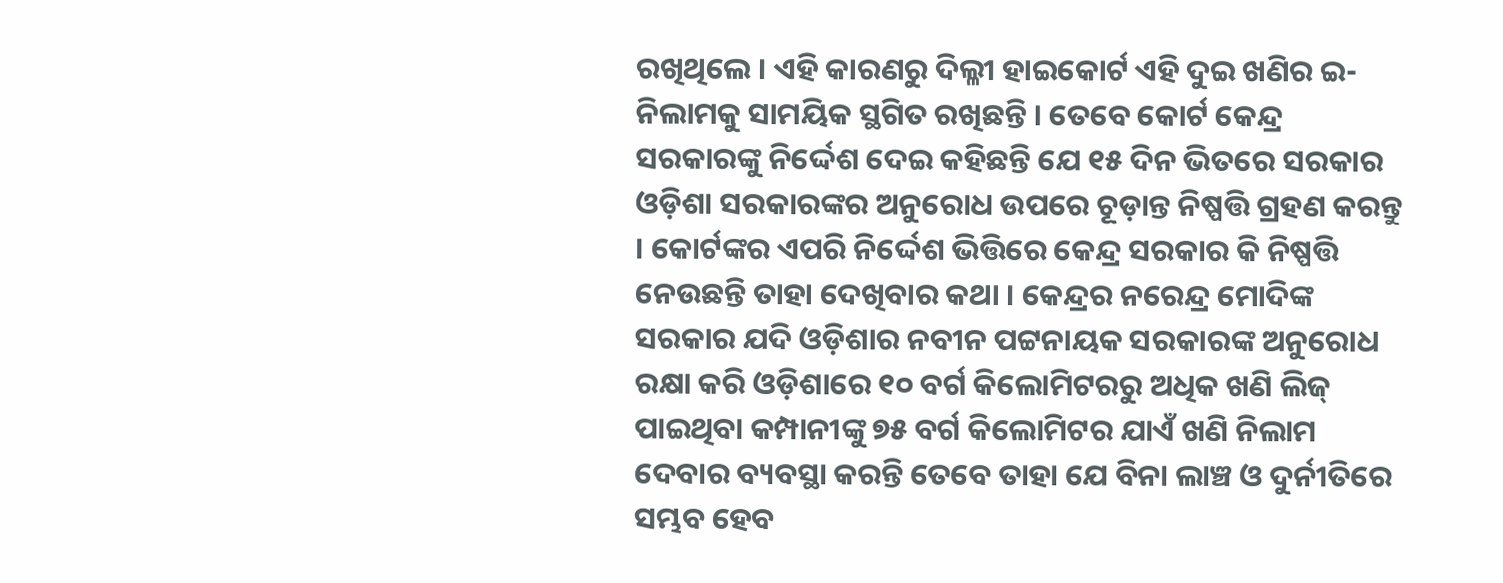ରଖିଥିଲେ । ଏହି କାରଣରୁ ଦିଲ୍ଳୀ ହାଇକୋର୍ଟ ଏହି ଦୁଇ ଖଣିର ଇ-ନିଲାମକୁ ସାମୟିକ ସ୍ଥଗିତ ରଖିଛନ୍ତି । ତେବେ କୋର୍ଟ କେନ୍ଦ୍ର ସରକାରଙ୍କୁ ନିର୍ଦ୍ଦେଶ ଦେଇ କହିଛନ୍ତି ଯେ ୧୫ ଦିନ ଭିତରେ ସରକାର ଓଡ଼ିଶା ସରକାରଙ୍କର ଅନୁରୋଧ ଉପରେ ଚୂଡ଼ାନ୍ତ ନିଷ୍ପତ୍ତି ଗ୍ରହଣ କରନ୍ତୁ । କୋର୍ଟଙ୍କର ଏପରି ନିର୍ଦ୍ଦେଶ ଭିତ୍ତିରେ କେନ୍ଦ୍ର ସରକାର କି ନିଷ୍ପତ୍ତି ନେଉଛନ୍ତି ତାହା ଦେଖିବାର କଥା । କେନ୍ଦ୍ରର ନରେନ୍ଦ୍ର ମୋଦିଙ୍କ ସରକାର ଯଦି ଓଡ଼ିଶାର ନବୀନ ପଟ୍ଟନାୟକ ସରକାରଙ୍କ ଅନୁରୋଧ ରକ୍ଷା କରି ଓଡ଼ିଶାରେ ୧୦ ବର୍ଗ କିଲୋମିଟରରୁ ଅଧିକ ଖଣି ଲିଜ୍ ପାଇଥିବା କମ୍ପାନୀଙ୍କୁ ୭୫ ବର୍ଗ କିଲୋମିଟର ଯାଏଁ ଖଣି ନିଲାମ ଦେବାର ବ୍ୟବସ୍ଥା କରନ୍ତି ତେବେ ତାହା ଯେ ବିନା ଲାଞ୍ଚ ଓ ଦୁର୍ନୀତିରେ ସମ୍ଭବ ହେବ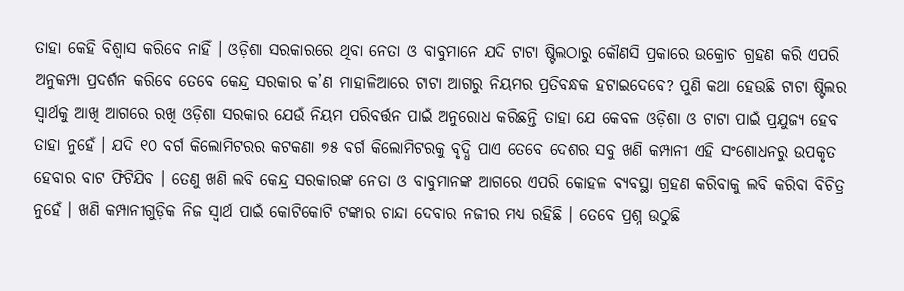ତାହା କେହି ବିଶ୍ୱାସ କରିବେ ନାହିଁ । ଓଡ଼ିଶା ସରକାରରେ ଥିବା ନେତା ଓ ବାବୁମାନେ ଯଦି ଟାଟା ଷ୍ଟିଲଠାରୁ କୌଣସି ପ୍ରକାରେ ଉକ୍ରୋଚ ଗ୍ରହଣ କରି ଏପରି ଅନୁକମ୍ପା ପ୍ରଦର୍ଶନ କରିବେ ତେବେ କେନ୍ଦ୍ର ସରକାର କ’ଣ ମାହାଳିଆରେ ଟାଟା ଆଗରୁ ନିୟମର ପ୍ରତିବନ୍ଧକ ହଟାଇଦେବେ? ପୁଣି କଥା ହେଉଛି ଟାଟା ଷ୍ଟିଲର ସ୍ୱାର୍ଥକୁ ଆଖି ଆଗରେ ରଖି ଓଡ଼ିଶା ସରକାର ଯେଉଁ ନିୟମ ପରିବର୍ତ୍ତନ ପାଇଁ ଅନୁରୋଧ କରିଛନ୍ତି ତାହା ଯେ କେବଳ ଓଡ଼ିଶା ଓ ଟାଟା ପାଇଁ ପ୍ରଯୁଜ୍ୟ ହେବ ତାହା ନୁହେଁ । ଯଦି ୧୦ ବର୍ଗ କିଲୋମିଟରର କଟକଣା ୭୫ ବର୍ଗ କିଲୋମିଟରକୁ ବୃଦ୍ଧି ପାଏ ତେବେ ଦେଶର ସବୁ ଖଣି କମ୍ପାନୀ ଏହି ସଂଶୋଧନରୁ ଉପକୃତ ହେବାର ବାଟ ଫିଟିଯିବ । ତେଣୁ ଖଣି ଲବି କେନ୍ଦ୍ର ସରକାରଙ୍କ ନେତା ଓ ବାବୁମାନଙ୍କ ଆଗରେ ଏପରି କୋହଳ ବ୍ୟବସ୍ଥା ଗ୍ରହଣ କରିବାକୁ ଲବି କରିବା ବିଚିତ୍ର ନୁହେଁ । ଖଣି କମ୍ପାନୀଗୁଡ଼ିକ ନିଜ ସ୍ୱାର୍ଥ ପାଇଁ କୋଟିକୋଟି ଟଙ୍କାର ଚାନ୍ଦା ଦେବାର ନଜୀର ମଧ୍ୟ ରହିଛି । ତେବେ ପ୍ରଶ୍ନ ଉଠୁଛି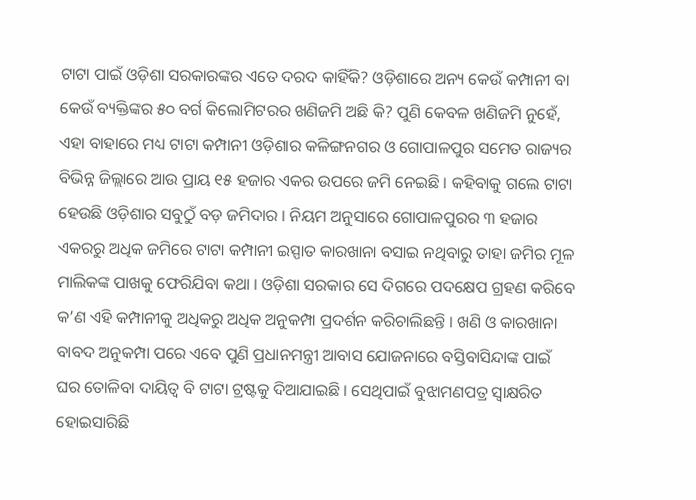ଟାଟା ପାଇଁ ଓଡ଼ିଶା ସରକାରଙ୍କର ଏତେ ଦରଦ କାହିଁକି? ଓଡ଼ିଶାରେ ଅନ୍ୟ କେଉଁ କମ୍ପାନୀ ବା କେଉଁ ବ୍ୟକ୍ତିଙ୍କର ୫୦ ବର୍ଗ କିଲୋମିଟରର ଖଣିଜମି ଅଛି କି? ପୁଣି କେବଳ ଖଣିଜମି ନୁହେଁ, ଏହା ବାହାରେ ମଧ୍ୟ ଟାଟା କମ୍ପାନୀ ଓଡ଼ିଶାର କଳିଙ୍ଗନଗର ଓ ଗୋପାଳପୁର ସମେତ ରାଜ୍ୟର ବିଭିନ୍ନ ଜିଲ୍ଲାରେ ଆଉ ପ୍ରାୟ ୧୫ ହଜାର ଏକର ଉପରେ ଜମି ନେଇଛି । କହିବାକୁ ଗଲେ ଟାଟା ହେଉଛି ଓଡ଼ିଶାର ସବୁଠୁଁ ବଡ଼ ଜମିଦାର । ନିୟମ ଅନୁସାରେ ଗୋପାଳପୁରର ୩ ହଜାର ଏକରରୁ ଅଧିକ ଜମିରେ ଟାଟା କମ୍ପାନୀ ଇସ୍ପାତ କାରଖାନା ବସାଇ ନଥିବାରୁ ତାହା ଜମିର ମୂଳ ମାଲିକଙ୍କ ପାଖକୁ ଫେରିଯିବା କଥା । ଓଡ଼ିଶା ସରକାର ସେ ଦିଗରେ ପଦକ୍ଷେପ ଗ୍ରହଣ କରିବେ କ’ଣ ଏହି କମ୍ପାନୀକୁ ଅଧିକରୁ ଅଧିକ ଅନୁକମ୍ପା ପ୍ରଦର୍ଶନ କରିଚାଲିଛନ୍ତି । ଖଣି ଓ କାରଖାନା ବାବଦ ଅନୁକମ୍ପା ପରେ ଏବେ ପୁଣି ପ୍ରଧାନମନ୍ତ୍ରୀ ଆବାସ ଯୋଜନାରେ ବସ୍ତିବାସିନ୍ଦାଙ୍କ ପାଇଁ ଘର ତୋଳିବା ଦାୟିତ୍ୱ ବି ଟାଟା ଟ୍ରଷ୍ଟକୁ ଦିଆଯାଇଛି । ସେଥିପାଇଁ ବୁଝାମଣପତ୍ର ସ୍ୱାକ୍ଷରିତ ହୋଇସାରିଛି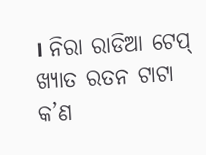। ନିରା ରାଡିଆ ଟେପ୍ ଖ୍ୟାତ ରତନ ଟାଟା କ’ଣ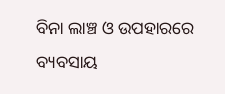ବିନା ଲାଞ୍ଚ ଓ ଉପହାରରେ ବ୍ୟବସାୟ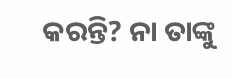କରନ୍ତି? ନା ତାଙ୍କୁ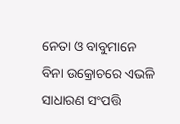ନେତା ଓ ବାବୁମାନେ ବିନା ଉକ୍ରୋଚରେ ଏଭଳି ସାଧାରଣ ସଂପତ୍ତି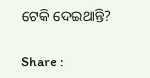ଟେକି ଦେଇଥାନ୍ତି?

Share :